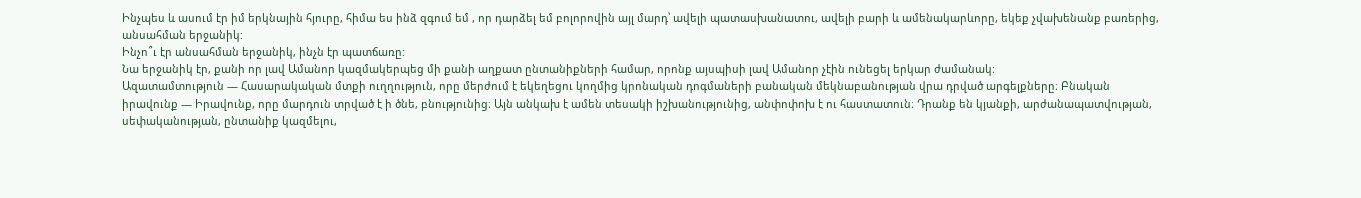Ինչպես և ասում էր իմ երկնային հյուրը, հիմա ես ինձ զգում եմ , որ դարձել եմ բոլորովին այլ մարդ՝ ավելի պատասխանատու, ավելի բարի և ամենակարևորը, եկեք չվախենանք բառերից, անսահման երջանիկ:
Ինչո՞ւ էր անսահման երջանիկ, ինչն էր պատճառը:
Նա երջանիկ էր, քանի որ լավ Ամանոր կազմակերպեց մի քանի աղքատ ընտանիքների համար, որոնք այսպիսի լավ Ամանոր չէին ունեցել երկար ժամանակ:
Ազատամտություն — Հասարակական մտքի ուղղություն, որը մերժում է եկեղեցու կողմից կրոնական դոգմաների բանական մեկնաբանության վրա դրված արգելքները։ Բնական իրավունք — Իրավունք, որը մարդուն տրված է ի ծնե, բնությունից։ Այն անկախ է ամեն տեսակի իշխանությունից, անփոփոխ է ու հաստատուն։ Դրանք են կյանքի, արժանապատվության, սեփականության, ընտանիք կազմելու,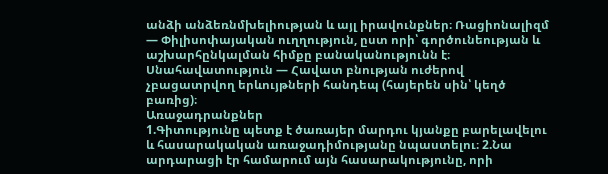անձի անձեռնմխելիության և այլ իրավունքներ։ Ռացիոնալիզմ — Փիլիսոփայական ուղղություն, ըստ որի՝ գործունեության և աշխարհընկալման հիմքը բանականությունն է։ Սնահավատություն — Հավատ բնության ուժերով չբացատրվող երևույթների հանդեպ (հայերեն սին՝ կեղծ բառից)։
Առաջադրանքներ
1.Գիտությունը պետք է ծառայեր մարդու կյանքը բարելավելու և հասարակական առաջադիմությանը նպաստելու։ 2.Նա արդարացի էր համարում այն հասարակությունը, որի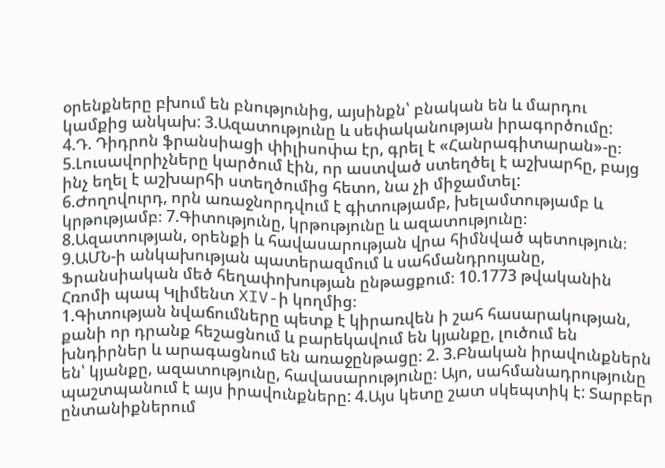օրենքները բխում են բնությունից, այսինքն՝ բնական են և մարդու կամքից անկախ: 3.Ազատությունը և սեփականության իրագործումը:
4.Դ. Դիդրոն ֆրանսիացի փիլիսոփա էր, գրել է «Հանրագիտարան»-ը։ 5.Լուսավորիչները կարծում էին, որ աստված ստեղծել է աշխարհը, բայց ինչ եղել է աշխարհի ստեղծումից հետո, նա չի միջամտել:
6.Ժողովուրդ, որն առաջնորդվում է գիտությամբ, խելամտությամբ և կրթությամբ։ 7.Գիտությունը, կրթությունը և ազատությունը։ 8.Ազատության, օրենքի և հավասարության վրա հիմնված պետություն։
9.ԱՄՆ-ի անկախության պատերազմում և սահմանդրույանը, Ֆրանսիական մեծ հեղափոխության ընթացքում։ 10.1773 թվականին Հռոմի պապ Կլիմենտ XIV-ի կողմից։
1.Գիտության նվաճումները պետք է կիրառվեն ի շահ հասարակության, քանի որ դրանք հեշացնում և բարեկավում են կյանքը, լուծում են խնդիրներ և արագացնում են առաջընթացը։ 2. 3.Բնական իրավունքներն են՝ կյանքը, ազատությունը, հավասարությունը։ Այո, սահմանադրությունը պաշտպանում է այս իրավունքները: 4.Այս կետը շատ սկեպտիկ է: Տարբեր ընտանիքներում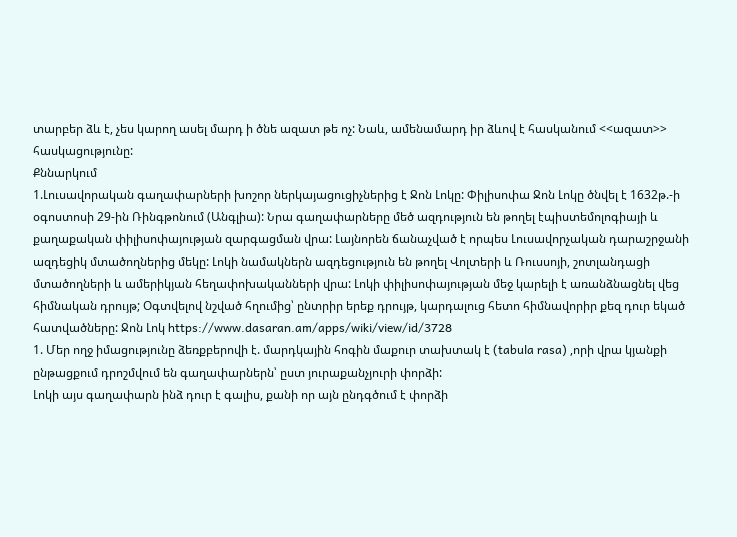տարբեր ձև է, չես կարող ասել մարդ ի ծնե ազատ թե ոչ: Նաև, ամենամարդ իր ձևով է հասկանում <<ազատ>> հասկացությունը:
Քննարկում
1.Լուսավորական գաղափարների խոշոր ներկայացուցիչներից է Ջոն Լոկը: Փիլիսոփա Ջոն Լոկը ծնվել է 1632թ.-ի օգոստոսի 29-ին Ռինգթոնում (Անգլիա): Նրա գաղափարները մեծ ազդություն են թողել էպիստեմոլոգիայի և քաղաքական փիլիսոփայության զարգացման վրա: Լայնորեն ճանաչված է որպես Լուսավորչական դարաշրջանի ազդեցիկ մտածողներից մեկը: Լոկի նամակներն ազդեցություն են թողել Վոլտերի և Ռուսսոյի, շոտլանդացի մտածողների և ամերիկյան հեղափոխականների վրա: Լոկի փիլիսոփայության մեջ կարելի է առանձնացնել վեց հիմնական դրույթ; Օգտվելով նշված հղումից՝ ընտրիր երեք դրույթ, կարդալուց հետո հիմնավորիր քեզ դուր եկած հատվածները: Ջոն Լոկ https://www.dasaran.am/apps/wiki/view/id/3728
1. Մեր ողջ իմացությունը ձեռքբերովի է. մարդկային հոգին մաքուր տախտակ է (tabula rasa) ,որի վրա կյանքի ընթացքում դրոշմվում են գաղափարներն՝ ըստ յուրաքանչյուրի փորձի:
Լոկի այս գաղափարն ինձ դուր է գալիս, քանի որ այն ընդգծում է փորձի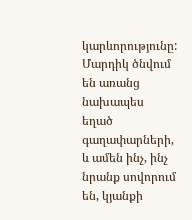կարևորությունը: Մարդիկ ծնվում են առանց նախապես եղած գաղափարների, և ամեն ինչ, ինչ նրանք սովորում են, կյանքի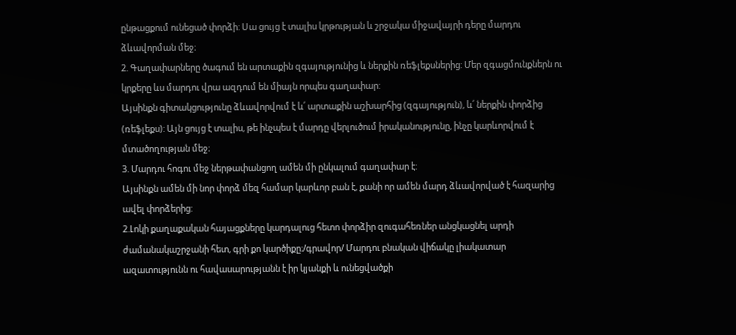ընթացքում ունեցած փորձի: Սա ցույց է տալիս կրթության և շրջակա միջավայրի դերը մարդու ձևավորման մեջ։
2. Գաղափարները ծագում են արտաքին զգայությունից և ներքին ռեֆլեքսներից: Մեր զգացմունքներն ու կրքերը ևս մարդու վրա ազդում են միայն որպես գաղափար:
Այսինքն գիտակցությունը ձևավորվում է և՛ արտաքին աշխարհից (զգայություն), և՛ ներքին փորձից (ռեֆլեքս): Այն ցույց է տալիս, թե ինչպես է մարդը վերլուծում իրականությունը, ինչը կարևորվում է մտածողության մեջ։
3. Մարդու հոգու մեջ ներթափանցող ամեն մի ընկալում գաղափար է:
Այսինքն ամեն մի նոր փորձ մեզ համար կարևոր բան է, քանի որ ամեն մարդ ձևավորված է հազարից ավել փորձերից:
2.Լոկի քաղաքական հայացքները կարդալուց հետո փորձիր զուգահեռներ անցկացնել արդի ժամանակաշրջանի հետ, գրի քո կարծիքը։/գրավոր/ Մարդու բնական վիճակը լիակատար ազատությունն ու հավասարությանն է իր կյանքի և ունեցվածքի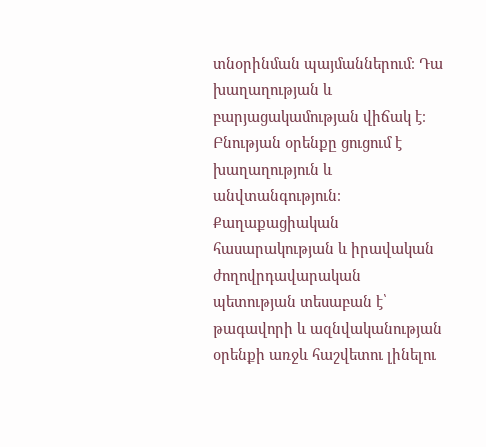տնօրինման պայմաններում։ Դա խաղաղության և բարյացակամության վիճակ է։ Բնության օրենքը ցուցում է խաղաղություն և անվտանգություն։ Քաղաքացիական հասարակության և իրավական ժողովրդավարական պետության տեսաբան է՝ թագավորի և ազնվականության օրենքի առջև հաշվետու լինելու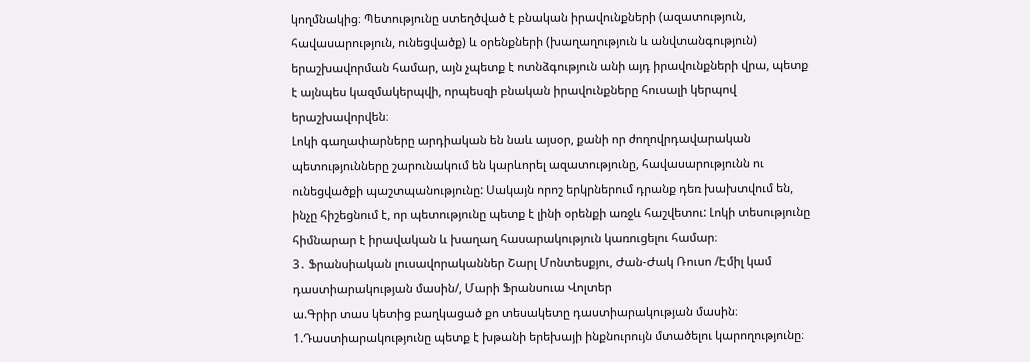կողմնակից։ Պետությունը ստեղծված է բնական իրավունքների (ազատություն, հավասարություն, ունեցվածք) և օրենքների (խաղաղություն և անվտանգություն) երաշխավորման համար, այն չպետք է ոտնձգություն անի այդ իրավունքների վրա, պետք է այնպես կազմակերպվի, որպեսզի բնական իրավունքները հուսալի կերպով երաշխավորվեն։
Լոկի գաղափարները արդիական են նաև այսօր, քանի որ ժողովրդավարական պետությունները շարունակում են կարևորել ազատությունը, հավասարությունն ու ունեցվածքի պաշտպանությունը: Սակայն որոշ երկրներում դրանք դեռ խախտվում են, ինչը հիշեցնում է, որ պետությունը պետք է լինի օրենքի առջև հաշվետու: Լոկի տեսությունը հիմնարար է իրավական և խաղաղ հասարակություն կառուցելու համար։
3․ Ֆրանսիական լուսավորականներ Շարլ Մոնտեսքյու, Ժան-Ժակ Ռուսո /Էմիլ կամ դաստիարակության մասին/, Մարի Ֆրանսուա Վոլտեր
ա.Գրիր տաս կետից բաղկացած քո տեսակետը դաստիարակության մասին։
1.Դաստիարակությունը պետք է խթանի երեխայի ինքնուրույն մտածելու կարողությունը։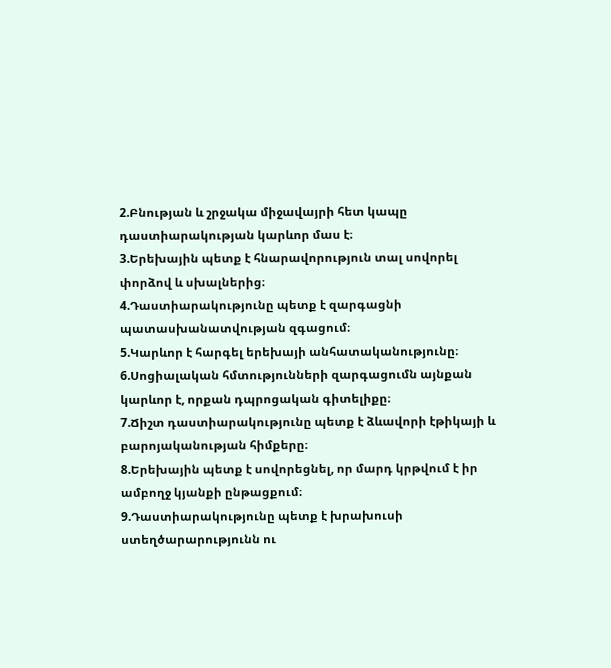2.Բնության և շրջակա միջավայրի հետ կապը դաստիարակության կարևոր մաս է։
3.Երեխային պետք է հնարավորություն տալ սովորել փորձով և սխալներից։
4.Դաստիարակությունը պետք է զարգացնի պատասխանատվության զգացում։
5.Կարևոր է հարգել երեխայի անհատականությունը։
6.Սոցիալական հմտությունների զարգացումն այնքան կարևոր է, որքան դպրոցական գիտելիքը։
7.Ճիշտ դաստիարակությունը պետք է ձևավորի էթիկայի և բարոյականության հիմքերը։
8.Երեխային պետք է սովորեցնել, որ մարդ կրթվում է իր ամբողջ կյանքի ընթացքում։
9.Դաստիարակությունը պետք է խրախուսի ստեղծարարությունն ու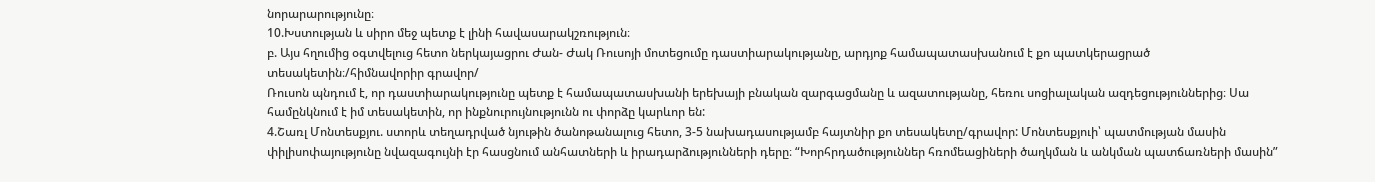նորարարությունը։
10.Խստության և սիրո մեջ պետք է լինի հավասարակշռություն։
բ. Այս հղումից օգտվելուց հետո ներկայացրու Ժան- Ժակ Ռուսոյի մոտեցումը դաստիարակությանը, արդյոք համապատասխանում է քո պատկերացրած տեսակետին։/հիմնավորիր գրավոր/
Ռուսոն պնդում է, որ դաստիարակությունը պետք է համապատասխանի երեխայի բնական զարգացմանը և ազատությանը, հեռու սոցիալական ազդեցություններից։ Սա համընկնում է իմ տեսակետին, որ ինքնուրույնությունն ու փորձը կարևոր են:
4.Շառլ Մոնտեսքյու. ստորև տեղադրված նյութին ծանոթանալուց հետո, 3-5 նախադասությամբ հայտնիր քո տեսակետը/գրավոր: Մոնտեսքյուի՝ պատմության մասին փիլիսոփայությունը նվազագույնի էր հասցնում անհատների և իրադարձությունների դերը։ “Խորհրդածություններ հռոմեացիների ծաղկման և անկման պատճառների մասին”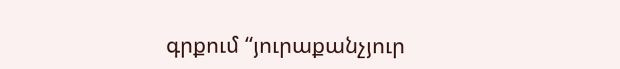գրքում “յուրաքանչյուր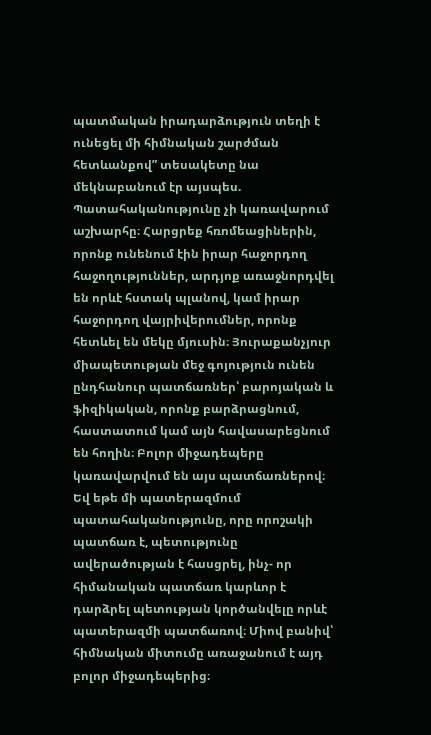պատմական իրադարձություն տեղի է ունեցել մի հիմնական շարժման հետևանքով” տեսակետը նա մեկնաբանում էր այսպես. Պատահականությունը չի կառավարում աշխարհը։ Հարցրեք հռոմեացիներին, որոնք ունենում էին իրար հաջորդող հաջողություններ, արդյոք առաջնորդվել են որևէ հստակ պլանով, կամ իրար հաջորդող վայրիվերումներ, որոնք հետևել են մեկը մյուսին։ Յուրաքանչյուր միապետության մեջ գոյություն ունեն ընդհանուր պատճառներ՝ բարոյական և ֆիզիկական, որոնք բարձրացնում, հաստատում կամ այն հավասարեցնում են հողին։ Բոլոր միջադեպերը կառավարվում են այս պատճառներով։ Եվ եթե մի պատերազմում պատահականությունը, որը որոշակի պատճառ է, պետությունը ավերածության է հասցրել, ինչ- որ հիմանական պատճառ կարևոր է դարձրել պետության կործանվելը որևէ պատերազմի պատճառով։ Միով բանիվ՝ հիմնական միտումը առաջանում է այդ բոլոր միջադեպերից։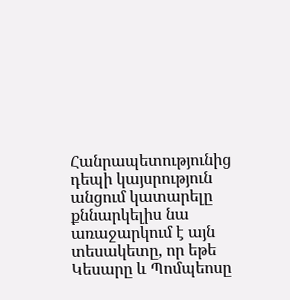Հանրապետությունից դեպի կայսրություն անցում կատարելը քննարկելիս նա առաջարկում է այն տեսակետը, որ եթե Կեսարը և Պոմպեոսը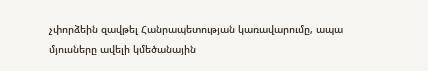չփորձեին զավթել Հանրապետության կառավարումը, ապա մյուսները ավելի կմեծանային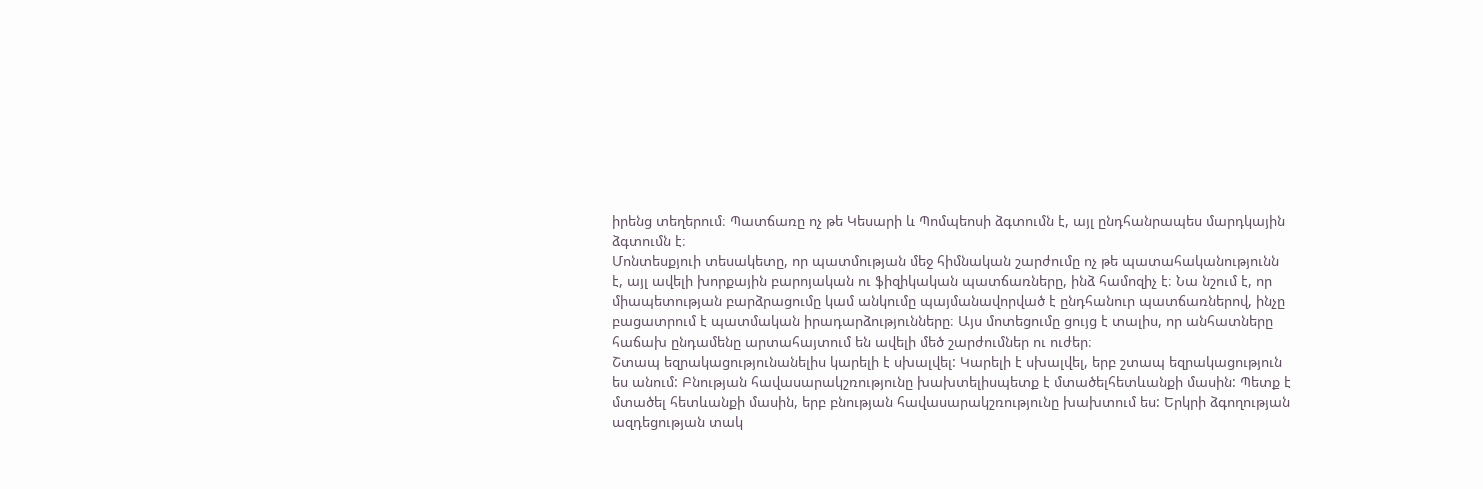իրենց տեղերում։ Պատճառը ոչ թե Կեսարի և Պոմպեոսի ձգտումն է, այլ ընդհանրապես մարդկային ձգտումն է։
Մոնտեսքյուի տեսակետը, որ պատմության մեջ հիմնական շարժումը ոչ թե պատահականությունն է, այլ ավելի խորքային բարոյական ու ֆիզիկական պատճառները, ինձ համոզիչ է։ Նա նշում է, որ միապետության բարձրացումը կամ անկումը պայմանավորված է ընդհանուր պատճառներով, ինչը բացատրում է պատմական իրադարձությունները։ Այս մոտեցումը ցույց է տալիս, որ անհատները հաճախ ընդամենը արտահայտում են ավելի մեծ շարժումներ ու ուժեր։
Շտապ եզրակացությունանելիս կարելի է սխալվել: Կարելի է սխալվել, երբ շտապ եզրակացություն ես անում: Բնության հավասարակշռությունը խախտելիսպետք է մտածելհետևանքի մասին: Պետք է մտածել հետևանքի մասին, երբ բնության հավասարակշռությունը խախտում ես: Երկրի ձգողության ազդեցության տակ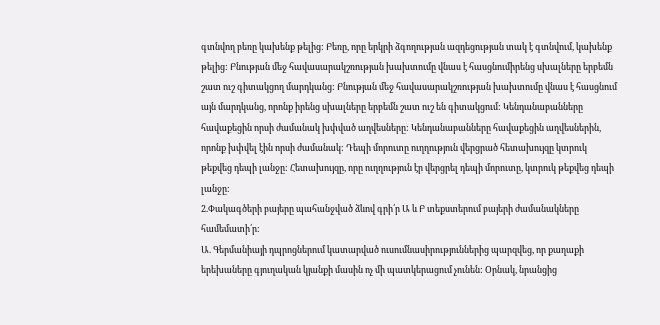գտնվող բեռը կախենք թելից: Բեռը, որը երկրի ձգողության ազդեցության տակ է գտնվում, կախենք թելից: Բնության մեջ հավասարակշռության խախտումը վնաս է հասցնումիրենց սխալները երբեմն շատ ուշ գիտակցող մարդկանց: Բնության մեջ հավասարակշռության խախտումը վնաս է հասցնում այն մարդկանց, որոնք իրենց սխալները երբեմն շատ ուշ են գիտակցում: Կենդանաբանները հավաքեցին որսի ժամանակ խփված աղվեսները: Կենդանաբանները հավաքեցին աղվեսներին, որոնք խփվել էին որսի ժամանակ: Դեպի մորուտը ուղղություն վերցրած հետախույզը կտրուկ թեքվեց դեպի լանջը: Հետախույզը, որը ուղղություն էր վերցրել դեպի մորուտը, կտրուկ թեքվեց դեպի լանջը:
2.Փակագծերի բայերը պահանջված ձևով գրի՛ր Ա և Բ տեքստերում բայերի ժամանակները համեմատի՛ր:
Ա. Գերմանիայի դպրոցներում կատարված ուսումնասիրություններից պարզվեց, որ քաղաքի երեխաները գյուղական կյանքի մասին ոչ մի պատկերացում չունեն: Օրնակ, նրանցից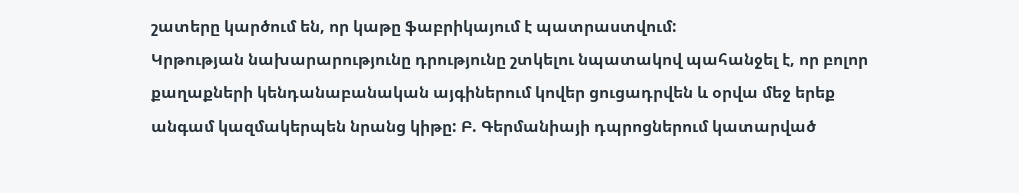շատերը կարծում են, որ կաթը ֆաբրիկայում է պատրաստվում:
Կրթության նախարարությունը դրությունը շտկելու նպատակով պահանջել է, որ բոլոր քաղաքների կենդանաբանական այգիներում կովեր ցուցադրվեն և օրվա մեջ երեք անգամ կազմակերպեն նրանց կիթը: Բ. Գերմանիայի դպրոցներում կատարված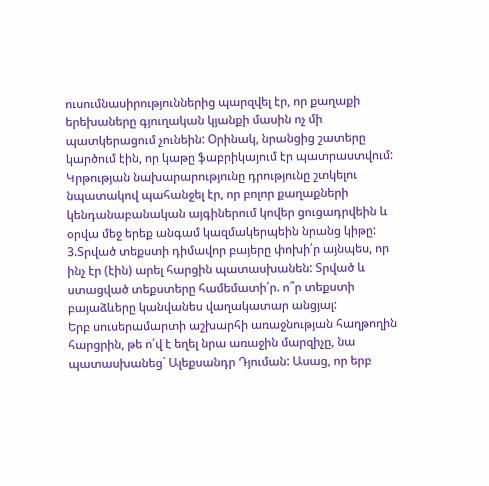ուսումնասիրություններից պարզվել էր, որ քաղաքի երեխաները գյուղական կյանքի մասին ոչ մի պատկերացում չունեին: Օրինակ, նրանցից շատերը կարծում էին, որ կաթը ֆաբրիկայում էր պատրաստվում:
Կրթության նախարարությունը դրությունը շտկելու նպատակով պահանջել էր, որ բոլոր քաղաքների կենդանաբանական այգիներում կովեր ցուցադրվեին և օրվա մեջ երեք անգամ կազմակերպեին նրանց կիթը:
3.Տրված տեքստի դիմավոր բայերը փոխի՛ր այնպես, որ ինչ էր (էին) արել հարցին պատասխանեն: Տրված և ստացված տեքստերը համեմատի՛ր. ո՞ր տեքստի բայաձևերը կանվանես վաղակատար անցյալ:
Երբ սուսերամարտի աշխարհի առաջնության հաղթողին հարցրին, թե ո՛վ է եղել նրա առաջին մարզիչը, նա պատասխանեց` Ալեքսանդր Դյուման: Ասաց, որ երբ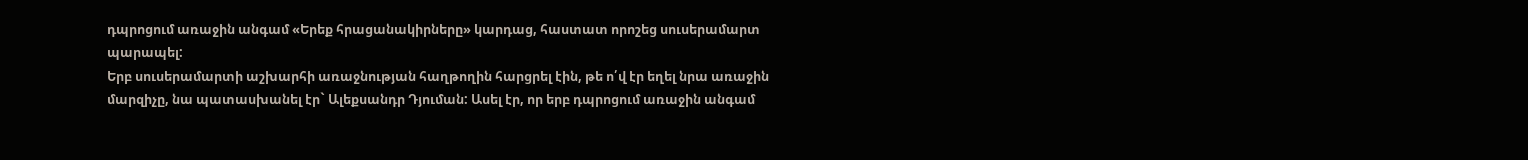դպրոցում առաջին անգամ «Երեք հրացանակիրները» կարդաց, հաստատ որոշեց սուսերամարտ պարապել:
Երբ սուսերամարտի աշխարհի առաջնության հաղթողին հարցրել էին, թե ո՛վ էր եղել նրա առաջին մարզիչը, նա պատասխանել էր` Ալեքսանդր Դյուման: Ասել էր, որ երբ դպրոցում առաջին անգամ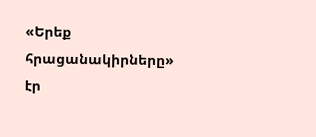«Երեք հրացանակիրները» էր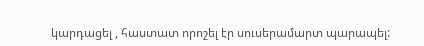կարդացել , հաստատ որոշել էր սուսերամարտ պարապել: